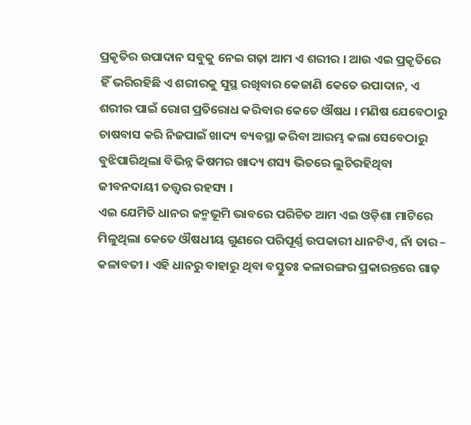ପ୍ରକୃତିର ଉପାଦାନ ସବୁକୁ ନେଇ ଗଢ଼ା ଆମ ଏ ଶରୀର । ଆଉ ଏଇ ପ୍ରକୃତିରେ ହିଁ ଭରିରହିଛି ଏ ଶରୀରକୁ ସୁସ୍ଥ ରଖିବାର କେଜାଣି କେତେ ଉପାଦାନ, ଏ ଶରୀର ପାଇଁ ରୋଗ ପ୍ରତିରୋଧ କରିବାର କେତେ ଔଷଧ । ମଣିଷ ଯେବେଠାରୁ ଚାଷବାସ କରି ନିଜପାଇଁ ଖାଦ୍ୟ ବ୍ୟବସ୍ଥା କରିବା ଆରମ୍ଭ କଲା ସେବେଠାରୁ ବୁଝିପାରିଥିଲା ବିଭିନ୍ନ କିଷମର ଖାଦ୍ୟ ଶସ୍ୟ ଭିତରେ ଲୁଚିରହିଥିବା ଜୀବନଦାୟୀ ତତ୍ତ୍ୱର ରହସ୍ୟ ।
ଏଇ ଯେମିତି ଧାନର ଜନ୍ମଭୂମି ଭାବରେ ପରିଚିତ ଆମ ଏଇ ଓଡ଼ିଶା ମାଟିରେ ମିଳୁଥିଲା କେତେ ଔଷଧୀୟ ଗୁଣରେ ପରିପୂର୍ଣ୍ଣ ଉପକାରୀ ଧାନଟିଏ, ନାଁ ତାର – କଳାବତୀ । ଏହି ଧାନରୁ ବାହାରୁ ଥିବା ବସ୍ତୁତଃ କଳାରଙ୍ଗର ପ୍ରକାରନ୍ତରେ ଗାଢ଼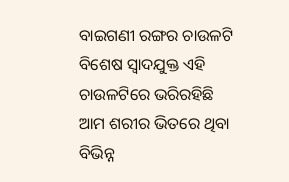ବାଇଗଣୀ ରଙ୍ଗର ଚାଉଳଟି ବିଶେଷ ସ୍ୱାଦଯୁକ୍ତ ଏହି ଚାଉଳଟିରେ ଭରିରହିଛି ଆମ ଶରୀର ଭିତରେ ଥିବା ବିଭିନ୍ନ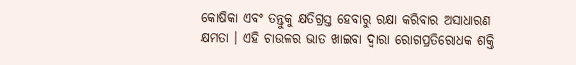କୋଷିକା ଏବଂ ତନ୍ତୁକୁ କ୍ଷତିଗ୍ରସ୍ତ ହେବାରୁ ରକ୍ଷା କରିବାର ଅସାଧାରଣ କ୍ଷମତା । ଏହି ଚାଉଳର ଭାତ ଖାଇବା ଦ୍ୱାରା ରୋଗପ୍ରତିରୋଧକ ଶକ୍ତି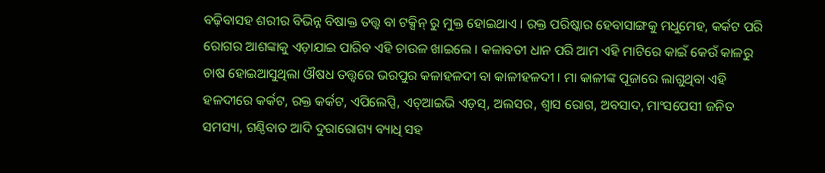ବଢ଼ିବାସହ ଶରୀର ବିଭିନ୍ନ ବିଷାକ୍ତ ତତ୍ତ୍ୱ ବା ଟକ୍ସିନ୍ ରୁ ମୁକ୍ତ ହୋଇଥାଏ । ରକ୍ତ ପରିଷ୍କାର ହେବାସାଙ୍ଗକୁ ମଧୁମେହ, କର୍କଟ ପରି ରୋଗର ଆଶଙ୍କାକୁ ଏଡ଼ାଯାଇ ପାରିବ ଏହି ଚାଉଳ ଖାଇଲେ । କଳାବତୀ ଧାନ ପରି ଆମ ଏହି ମାଟିରେ କାଇଁ କେଉଁ କାଳରୁ ଚାଷ ହୋଇଆସୁଥିଲା ଔଷଧ ତତ୍ତ୍ୱରେ ଭରପୁର କଳାହଳଦୀ ବା କାଳୀହଳଦୀ । ମା କାଳୀଙ୍କ ପୂଜାରେ ଲାଗୁଥିବା ଏହି ହଳଦୀରେ କର୍କଟ, ରକ୍ତ କର୍କଟ, ଏପିଲେପ୍ସି, ଏଚ୍ଆଇଭି ଏଡ଼ସ୍, ଅଲସର, ଶ୍ୱାସ ରୋଗ, ଅବସାଦ, ମାଂସପେସୀ ଜନିତ ସମସ୍ୟା, ଗଣ୍ଠିବାତ ଆଦି ଦୁରାରୋଗ୍ୟ ବ୍ୟାଧି ସହ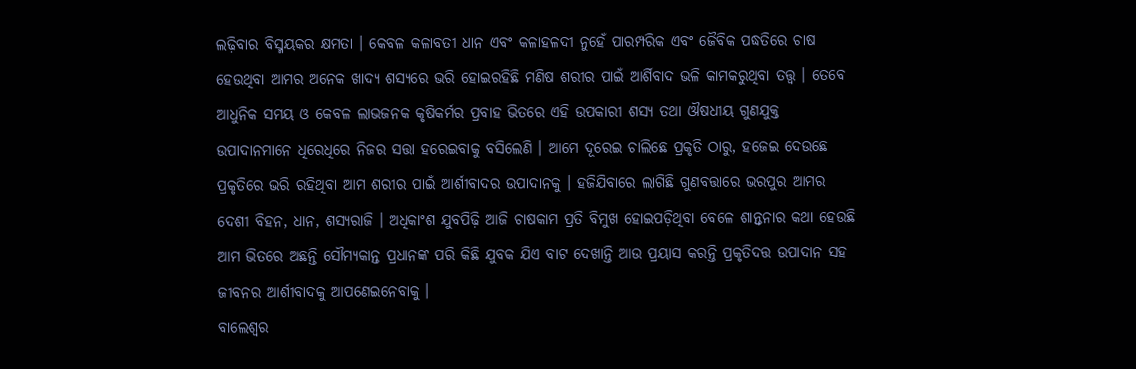ଲଢ଼ିବାର ବିସ୍ମୟକର କ୍ଷମତା । କେବଳ କଳାବତୀ ଧାନ ଏବଂ କଳାହଳଦୀ ନୁହେଁ ପାରମ୍ପରିକ ଏବଂ ଜୈବିକ ପଦ୍ଧତିରେ ଚାଷ ହେଉଥିବା ଆମର ଅନେକ ଖାଦ୍ୟ ଶସ୍ୟରେ ଭରି ହୋଇରହିଛି ମଣିଷ ଶରୀର ପାଇଁ ଆର୍ଶିବାଦ ଭଳି କାମକରୁଥିବା ତତ୍ତ୍ୱ । ତେବେ ଆଧୁନିକ ସମୟ ଓ କେବଳ ଲାଭଜନକ କୃଷିକର୍ମର ପ୍ରବାହ ଭିତରେ ଏହି ଉପକାରୀ ଶସ୍ୟ ତଥା ଔଷଧୀୟ ଗୁଣଯୁକ୍ତ ଉପାଦାନମାନେ ଧିରେଧିରେ ନିଜର ସତ୍ତା ହରେଇବାକୁ ବସିଲେଣି । ଆମେ ଦୂରେଇ ଚାଲିଛେ ପ୍ରକୃତି ଠାରୁ, ହଜେଇ ଦେଉଛେ ପ୍ରକୃତିରେ ଭରି ରହିଥିବା ଆମ ଶରୀର ପାଇଁ ଆର୍ଶୀବାଦର ଉପାଦାନକୁ । ହଜିଯିବାରେ ଲାଗିଛି ଗୁଣବତ୍ତାରେ ଭରପୁର ଆମର ଦେଶୀ ବିହନ, ଧାନ, ଶସ୍ୟରାଜି । ଅଧିକାଂଶ ଯୁବପିଢ଼ି ଆଜି ଚାଷକାମ ପ୍ରତି ବିମୁଖ ହୋଇପଡ଼ିଥିବା ବେଳେ ଶାନ୍ତ୍ୱନାର କଥା ହେଉଛି ଆମ ଭିତରେ ଅଛନ୍ତି ସୌମ୍ୟକାନ୍ତ ପ୍ରଧାନଙ୍କ ପରି କିଛି ଯୁବକ ଯିଏ ବାଟ ଦେଖାନ୍ତି ଆଉ ପ୍ରୟାସ କରନ୍ତି ପ୍ରକୃତିଦତ୍ତ ଉପାଦାନ ସହ ଜୀବନର ଆର୍ଶୀବାଦକୁ ଆପଣେଇନେବାକୁ ।
ବାଲେଶ୍ୱର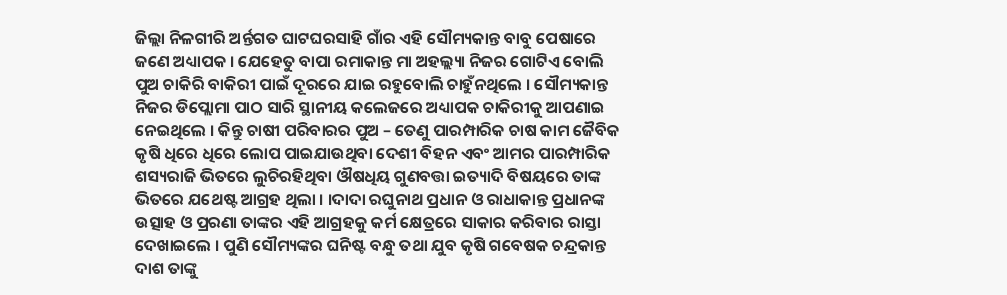ଜିଲ୍ଲା ନିଳଗୀରି ଅର୍ନ୍ତଗତ ଘାଟଘରସାହି ଗାଁର ଏହି ସୌମ୍ୟକାନ୍ତ ବାବୁ ପେଷାରେ ଜଣେ ଅଧ୍ୟାପକ । ଯେହେତୁ ବାପା ରମାକାନ୍ତ ମା ଅହଲ୍ଲ୍ୟା ନିଜର ଗୋଟିଏ ବୋଲି ପୁଅ ଚାକିରି ବାକିରୀ ପାଇଁ ଦୂରରେ ଯାଇ ରହୁବୋଲି ଚାହୁଁନଥିଲେ । ସୌମ୍ୟକାନ୍ତ ନିଜର ଡିପ୍ଲୋମା ପାଠ ସାରି ସ୍ଥାନୀୟ କଲେଜରେ ଅଧ୍ୟାପକ ଚାକିରୀକୁ ଆପଣାଇ ନେଇଥିଲେ । କିନ୍ତୁ ଚାଷୀ ପରିବାରର ପୁଅ – ତେଣୁ ପାରମ୍ପାରିକ ଚାଷ କାମ ଜୈବିକ କୃଷି ଧିରେ ଧିରେ ଲୋପ ପାଇଯାଉଥିବା ଦେଶୀ ବିହନ ଏବଂ ଆମର ପାରମ୍ପାରିକ ଶସ୍ୟରାଜି ଭିତରେ ଲୁଚିରହିଥିବା ଔଷଧିୟ ଗୁଣବତ୍ତା ଇତ୍ୟାଦି ବିଷୟରେ ତାଙ୍କ ଭିତରେ ଯଥେଷ୍ଟ ଆଗ୍ରହ ଥିଲା । ।ଦାଦା ରଘୁନାଥ ପ୍ରଧାନ ଓ ରାଧାକାନ୍ତ ପ୍ରଧାନଙ୍କ ଉତ୍ସାହ ଓ ପ୍ରରଣା ତାଙ୍କର ଏହି ଆଗ୍ରହକୁ କର୍ମ କ୍ଷେତ୍ରରେ ସାକାର କରିବାର ରାସ୍ତା ଦେଖାଇଲେ । ପୁଣି ସୌମ୍ୟଙ୍କର ଘନିଷ୍ଟ ବନ୍ଧୁ ତଥା ଯୁବ କୃଷି ଗବେଷକ ଚନ୍ଦ୍ରକାନ୍ତ ଦାଶ ତାଙ୍କୁ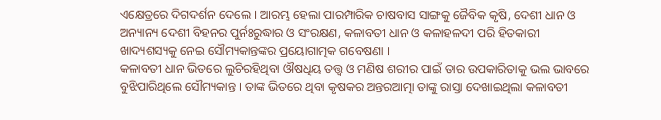ଏକ୍ଷେତ୍ରରେ ଦିଗଦର୍ଶନ ଦେଲେ । ଆରମ୍ଭ ହେଲା ପାରମ୍ପାରିକ ଚାଷବାସ ସାଙ୍ଗକୁ ଜୈବିକ କୃଷି, ଦେଶୀ ଧାନ ଓ ଅନ୍ୟାନ୍ୟ ଦେଶୀ ବିହନର ପୁର୍ନଃରୁଦ୍ଧାର ଓ ସଂରକ୍ଷଣ, କଳାବତୀ ଧାନ ଓ କଳାହଳଦୀ ପରି ହିତକାରୀ ଖାଦ୍ୟଶସ୍ୟକୁ ନେଇ ସୌମ୍ୟକାନ୍ତଙ୍କର ପ୍ରୟୋଗାତ୍ମକ ଗବେଷଣା ।
କଳାବତୀ ଧାନ ଭିତରେ ଲୁଚିରହିଥିବା ଔଷଧିୟ ତତ୍ତ୍ୱ ଓ ମଣିଷ ଶରୀର ପାଇଁ ତାର ଉପକାରିତାକୁ ଭଲ ଭାବରେ ବୁଝିପାରିଥିଲେ ସୌମ୍ୟକାନ୍ତ । ତାଙ୍କ ଭିତରେ ଥିବା କୃଷକର ଅନ୍ତରଆତ୍ମା ତାଙ୍କୁ ରାସ୍ତା ଦେଖାଇଥିଲା କଳାବତୀ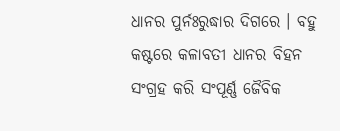ଧାନର ପୁର୍ନଃରୁଦ୍ଧାର ଦିଗରେ । ବହୁ କଷ୍ଟରେ କଳାବତୀ ଧାନର ବିହନ ସଂଗ୍ରହ କରି ସଂପୂର୍ଣ୍ଣ ଜୈବିକ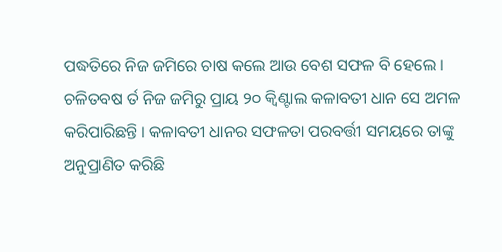ପଦ୍ଧତିରେ ନିଜ ଜମିରେ ଚାଷ କଲେ ଆଉ ବେଶ ସଫଳ ବି ହେଲେ । ଚଳିତବଷ ର୍ତ ନିଜ ଜମିରୁ ପ୍ରାୟ ୨୦ କ୍ୱିଣ୍ଟାଲ କଳାବତୀ ଧାନ ସେ ଅମଳ କରିପାରିଛନ୍ତି । କଳାବତୀ ଧାନର ସଫଳତା ପରବର୍ତ୍ତୀ ସମୟରେ ତାଙ୍କୁ ଅନୁପ୍ରାଣିତ କରିଛି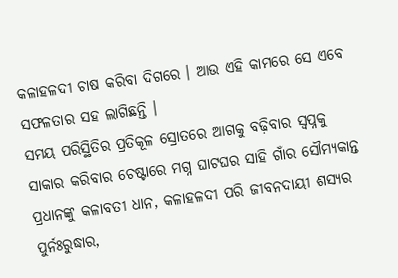କଳାହଳଦୀ ଚାଷ କରିବା ଦିଗରେ । ଆଉ ଏହି କାମରେ ସେ ଏବେ ସଫଳତାର ସହ ଲାଗିଛନ୍ତି ।
ସମୟ ପରିସ୍ଥିତିର ପ୍ରତିକୂଳ ସ୍ରୋତରେ ଆଗକୁ ବଢ଼ିବାର ସ୍ୱପ୍ନକୁ ସାକାର କରିବାର ଚେଷ୍ଟାରେ ମଗ୍ନ ଘାଟଘର ସାହି ଗାଁର ସୌମ୍ୟକାନ୍ତ ପ୍ରଧାନଙ୍କୁ କଳାବତୀ ଧାନ, କଳାହଳଦୀ ପରି ଜୀବନଦାୟୀ ଶସ୍ୟର ପୁର୍ନଃରୁଦ୍ଧାର,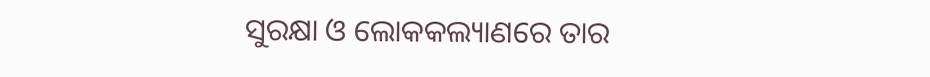ସୁରକ୍ଷା ଓ ଲୋକକଲ୍ୟାଣରେ ତାର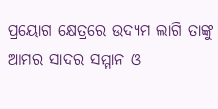ପ୍ରୟୋଗ କ୍ଷେତ୍ରରେ ଉଦ୍ୟମ ଲାଗି ତାଙ୍କୁ ଆମର ସାଦର ସମ୍ମାନ ଓ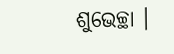ଶୁଭେଚ୍ଛା ।